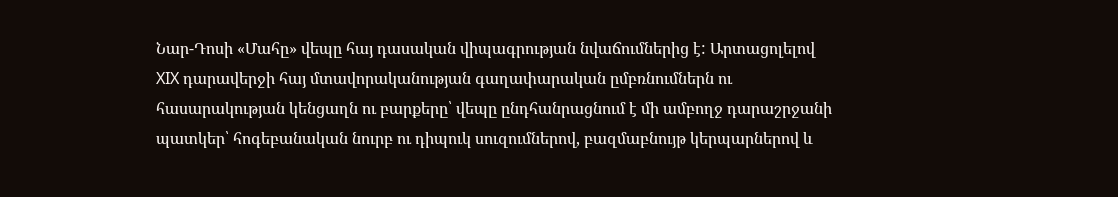Նար-Դոսի «Մահը» վեպը հայ դասական վիպագրության նվաճումներից է: Արտացոլելով XIX դարավերջի հայ մտավորականության գաղափարական ըմբռնումներն ու հասարակության կենցաղն ու բարքերը՝ վեպը ընդհանրացնում է մի ամբողջ դարաշրջանի պատկեր՝ հոգեբանական նուրբ ու դիպուկ սուզումներով, բազմաբնույթ կերպարներով և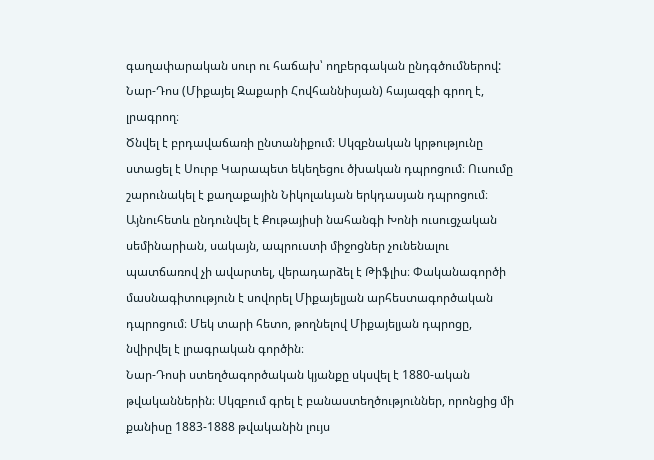գաղափարական սուր ու հաճախ՝ ողբերգական ընդգծումներով:
Նար-Դոս (Միքայել Զաքարի Հովհաննիսյան) հայազգի գրող է, լրագրող։
Ծնվել է բրդավաճառի ընտանիքում։ Սկզբնական կրթությունը ստացել է Սուրբ Կարապետ եկեղեցու ծխական դպրոցում։ Ուսումը շարունակել է քաղաքային Նիկոլաևյան երկդասյան դպրոցում։ Այնուհետև ընդունվել է Քութայիսի նահանգի Խոնի ուսուցչական սեմինարիան, սակայն, ապրուստի միջոցներ չունենալու պատճառով չի ավարտել, վերադարձել է Թիֆլիս։ Փականագործի մասնագիտություն է սովորել Միքայելյան արհեստագործական դպրոցում։ Մեկ տարի հետո, թողնելով Միքայելյան դպրոցը, նվիրվել է լրագրական գործին։
Նար-Դոսի ստեղծագործական կյանքը սկսվել է 1880-ական թվականներին։ Սկզբում գրել է բանաստեղծություններ, որոնցից մի քանիսը 1883-1888 թվականին լույս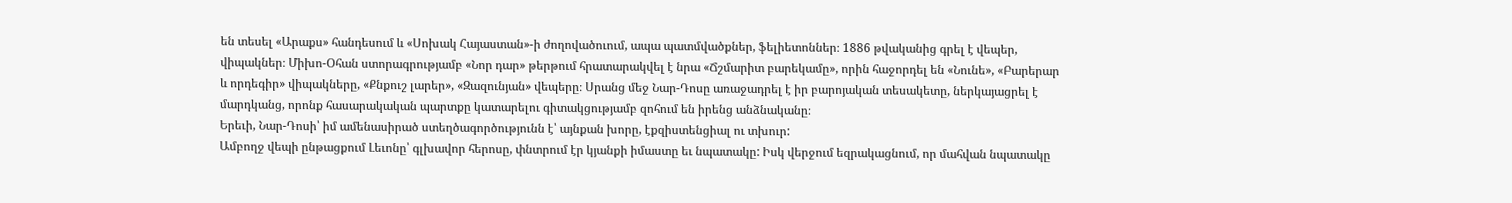են տեսել «Արաքս» հանդեսում և «Սոխակ Հայաստան»-ի ժողովածուում, ապա պատմվածքներ, ֆելիետոններ։ 1886 թվականից գրել է վեպեր, վիպակներ։ Միխո-Օհան ստորագրությամբ «Նոր դար» թերթում հրատարակվել է նրա «Ճշմարիտ բարեկամը», որին հաջորդել են «Նունե», «Բարերար և որդեգիր» վիպակները, «Քնքուշ լարեր», «Զազունյան» վեպերը։ Սրանց մեջ Նար-Դոսը առաջադրել է իր բարոյական տեսակետը, ներկայացրել է մարդկանց, որոնք հասարակական պարտքը կատարելու գիտակցությամբ զոհում են իրենց անձնականը։
Երեւի, Նար-Դոսի՝ իմ ամենասիրած ստեղծագործությունն է՝ այնքան խորը, էքզիստենցիալ ու տխուր:
Ամբողջ վեպի ընթացքում Լեւոնը՝ գլխավոր հերոսը, փնտրում էր կյանքի իմաստը եւ նպատակը: Իսկ վերջում եզրակացնում, որ մահվան նպատակը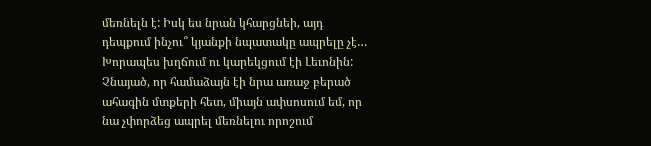մեռնելն է: Իսկ ես նրան կհարցնեի, այդ դեպքում ինչու՞ կյանքի նպատակը ապրելը չէ…
Խորապես խղճում ու կարեկցում էի Լեւոնին: Չնայած, որ համաձայն էի նրա առաջ բերած ահագին մտքերի հետ, միայն ափսոսում եմ, որ նա չփորձեց ապրել մեռնելու որոշում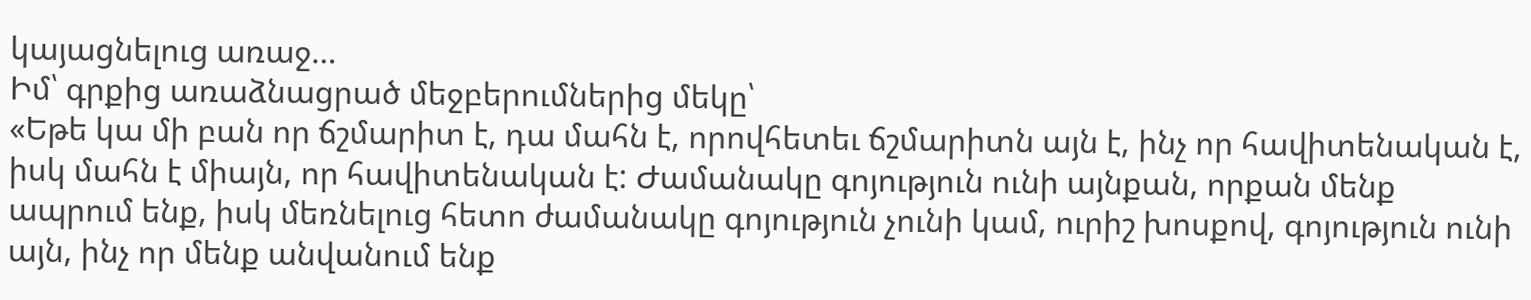կայացնելուց առաջ…
Իմ՝ գրքից առաձնացրած մեջբերումներից մեկը՝
«Եթե կա մի բան որ ճշմարիտ է, դա մահն է, որովհետեւ ճշմարիտն այն է, ինչ որ հավիտենական է, իսկ մահն է միայն, որ հավիտենական է: Ժամանակը գոյություն ունի այնքան, որքան մենք ապրում ենք, իսկ մեռնելուց հետո ժամանակը գոյություն չունի կամ, ուրիշ խոսքով, գոյություն ունի այն, ինչ որ մենք անվանում ենք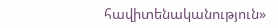հավիտենականություն»